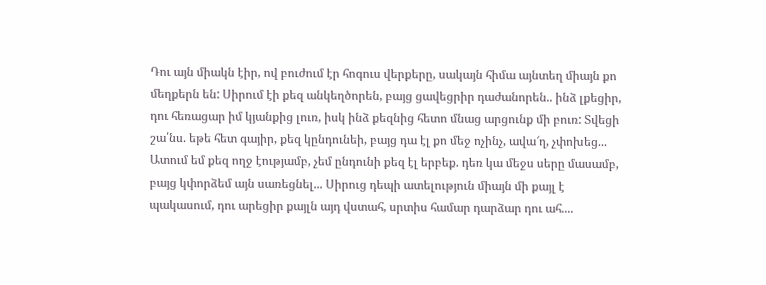Դու այն միակն էիր, ով բուժում էր հոգուս վերքերը, սակայն հիմա այնտեղ միայն քո մեղքերն են: Սիրում էի քեզ անկեղծորեն, բայց ցավեցրիր դաժանորեն.. ինձ լքեցիր, դու հեռացար իմ կյանքից լուռ, իսկ ինձ քեզնից հետո մնաց արցունք մի բուռ: Տվեցի շա՛նս. եթե հետ գայիր, քեզ կընդունեի, բայց դա էլ քո մեջ ոչինչ, ավա՜ղ, չփոխեց... Ատում եմ քեզ ողջ էությամբ, չեմ ընդունի քեզ էլ երբեք. դեռ կա մեջս սերը մասամբ, բայց կփորձեմ այն սառեցնել... Սիրուց դեպի ատելություն միայն մի քայլ է պակասում, դու արեցիր քայլն այդ վստահ, սրտիս համար դարձար դու ահ....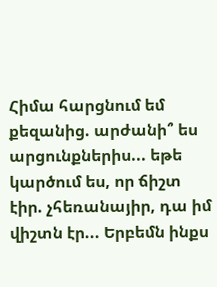Հիմա հարցնում եմ քեզանից. արժանի՞ ես արցունքներիս... եթե կարծում ես, որ ճիշտ էիր. չհեռանայիր, դա իմ վիշտն էր... Երբեմն ինքս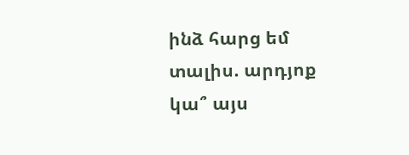ինձ հարց եմ տալիս. արդյոք կա՞ այս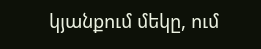կյանքում մեկը, ում